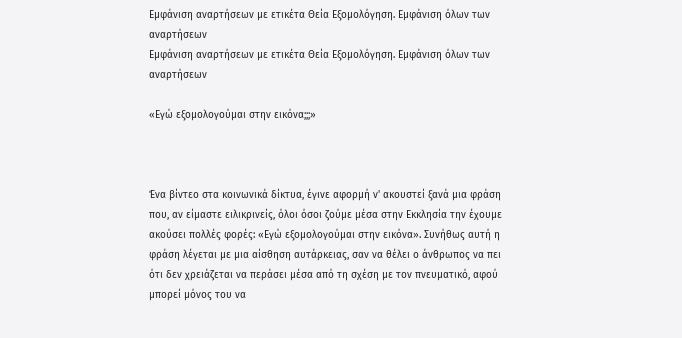Εμφάνιση αναρτήσεων με ετικέτα Θεία Εξομολόγηση. Εμφάνιση όλων των αναρτήσεων
Εμφάνιση αναρτήσεων με ετικέτα Θεία Εξομολόγηση. Εμφάνιση όλων των αναρτήσεων

«Εγώ εξομολογούμαι στην εικόνα;;;»



Ένα βίντεο στα κοινωνικά δίκτυα, έγινε αφορμή ν' ακουστεί ξανά μια φράση που, αν είμαστε ειλικρινείς, όλοι όσοι ζούμε μέσα στην Εκκλησία την έχουμε ακούσει πολλές φορές: «Εγώ εξομολογούμαι στην εικόνα». Συνήθως αυτή η φράση λέγεται με μια αίσθηση αυτάρκειας, σαν να θέλει ο άνθρωπος να πει ότι δεν χρειάζεται να περάσει μέσα από τη σχέση με τον πνευματικό, αφού μπορεί μόνος του να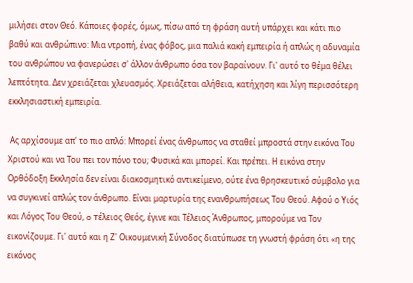μιλήσει στον Θεό. Κάποιες φορές, όμως, πίσω από τη φράση αυτή υπάρχει και κάτι πιο βαθύ και ανθρώπινο: Mια ντροπή, ένας φόβος, μια παλιά κακή εμπειρία ή απλώς η αδυναμία του ανθρώπου να φανερώσει σ' άλλον άνθρωπο όσα τον βαραίνουν. Γι' αυτό το θέμα θέλει λεπτότητα. Δεν χρειάζεται χλευασμός. Χρειάζεται αλήθεια, κατήχηση και λίγη περισσότερη εκκλησιαστική εμπειρία.

 Ας αρχίσουμε απ' το πιο απλό: Μπορεί ένας άνθρωπος να σταθεί μπροστά στην εικόνα Του Χριστού και να Του πει τον πόνο του; Φυσικά και μπορεί. Και πρέπει. Η εικόνα στην Ορθόδοξη Εκκλησία δεν είναι διακοσμητικό αντικείμενο, ούτε ένα θρησκευτικό σύμβολο για να συγκινεί απλώς τον άνθρωπο. Είναι μαρτυρία της ενανθρωπήσεως Του Θεού. Αφού ο Υιός και Λόγος Του Θεού, o Tέλειος Θεός, έγινε και Τέλειος Άνθρωπος, μπορούμε να Τον εικονίζουμε. Γι' αυτό και η Ζ' Οικουμενική Σύνοδος διατύπωσε τη γνωστή φράση ότι «η της εικόνος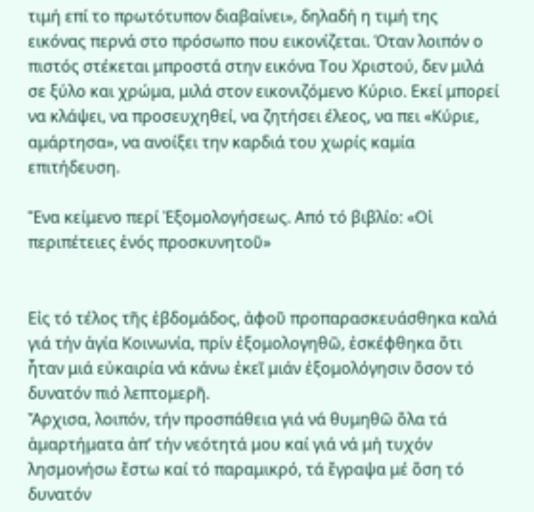τιμή επί το πρωτότυπον διαβαίνει», δηλαδή η τιμή της εικόνας περνά στο πρόσωπο που εικονίζεται. Όταν λοιπόν ο πιστός στέκεται μπροστά στην εικόνα Του Χριστού, δεν μιλά σε ξύλο και χρώμα, μιλά στον εικονιζόμενο Κύριο. Εκεί μπορεί να κλάψει, να προσευχηθεί, να ζητήσει έλεος, να πει «Κύριε, αμάρτησα», να ανοίξει την καρδιά του χωρίς καμία επιτήδευση.

Ἕνα κείμενο περί Ἐξομολογήσεως. Από τό βιβλίο: «Οἱ περιπέτειες ἑνός προσκυνητοῦ»


Εἰς τό τέλος τῆς ἑβδομάδος, ἀφοῦ προπαρασκευάσθηκα καλά γιά τήν ἁγία Κοινωνία, πρίν ἐξομολογηθῶ, ἐσκέφθηκα ὅτι ἦταν μιά εὐκαιρία νά κάνω ἐκεῖ μιάν ἐξομολόγησιν ὅσον τό δυνατόν πιό λεπτομερῆ.
Ἄρχισα, λοιπόν, τήν προσπάθεια γιά νά θυμηθῶ ὅλα τά ἁμαρτήματα ἀπ’ τήν νεότητά μου καί γιά νά μή τυχόν λησμονήσω ἔστω καί τό παραμικρό, τά ἔγραψα μέ ὅση τό δυνατόν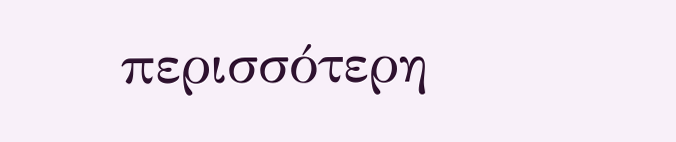περισσότερη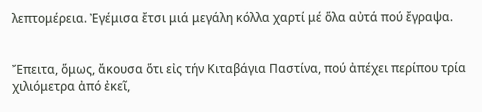λεπτομέρεια. Ἐγέμισα ἔτσι μιά μεγάλη κόλλα χαρτί μέ ὅλα αὐτά πού ἔγραψα.


Ἔπειτα, ὅμως, ἄκουσα ὅτι εἰς τήν Κιταβάγια Παστίνα, πού ἀπέχει περίπου τρία χιλιόμετρα ἀπό ἐκεῖ,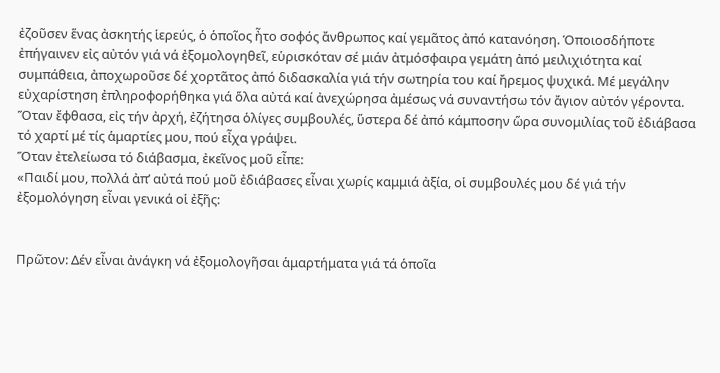ἐζοῦσεν ἕνας ἀσκητής ἱερεύς, ὁ ὁποῖος ἦτο σοφός ἄνθρωπος καί γεμᾶτος ἀπό κατανόηση. Ὁποιοσδήποτε ἐπήγαινεν εἰς αὐτόν γιά νά ἐξομολογηθεῖ, εὑρισκόταν σέ μιάν ἀτμόσφαιρα γεμάτη ἀπό μειλιχιότητα καί συμπάθεια, ἀποχωροῦσε δέ χορτᾶτος ἀπό διδασκαλία γιά τήν σωτηρία του καί ἤρεμος ψυχικά. Μέ μεγάλην εὐχαρίστηση ἐπληροφορήθηκα γιά ὅλα αὐτά καί ἀνεχώρησα ἀμέσως νά συναντήσω τόν ἄγιον αὐτόν γέροντα. Ὅταν ἔφθασα, εἰς τήν ἀρχή, ἐζήτησα ὁλίγες συμβουλές, ὕστερα δέ ἀπό κάμποσην ὥρα συνομιλίας τοῦ ἐδιάβασα τό χαρτί μέ τίς ἁμαρτίες μου, πού εἶχα γράψει.
Ὅταν ἐτελείωσα τό διάβασμα, ἐκεῖνος μοῦ εἶπε:
«Παιδί μου, πολλά ἀπ’ αὐτά πού μοῦ ἐδιάβασες εἶναι χωρίς καμμιά ἀξία, οἱ συμβουλές μου δέ γιά τήν ἐξομολόγηση εἶναι γενικά οἱ ἐξῆς:


Πρῶτον: Δέν εἶναι ἀνάγκη νά ἐξομολογῆσαι ἁμαρτήματα γιά τά ὁποῖα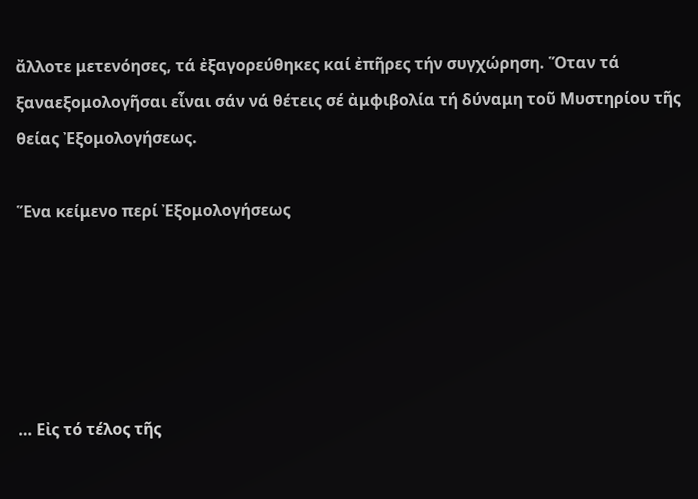ἄλλοτε μετενόησες, τά ἐξαγορεύθηκες καί ἐπῆρες τήν συγχώρηση. Ὅταν τά ξαναεξομολογῆσαι εἶναι σάν νά θέτεις σέ ἀμφιβολία τή δύναμη τοῦ Μυστηρίου τῆς θείας Ἐξομολογήσεως.

Ἕνα κείμενο περί Ἐξομολογήσεως





… Εἰς τό τέλος τῆς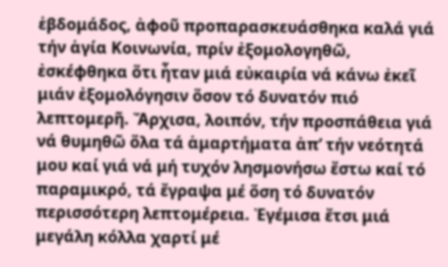ἑβδομάδος, ἀφοῦ προπαρασκευάσθηκα καλά γιά τήν ἁγία Κοινωνία, πρίν ἐξομολογηθῶ, ἐσκέφθηκα ὅτι ἦταν μιά εὐκαιρία νά κάνω ἐκεῖ μιάν ἐξομολόγησιν ὅσον τό δυνατόν πιό λεπτομερῆ. Ἄρχισα, λοιπόν, τήν προσπάθεια γιά νά θυμηθῶ ὅλα τά ἁμαρτήματα ἀπ’ τήν νεότητά μου καί γιά νά μή τυχόν λησμονήσω ἔστω καί τό παραμικρό, τά ἔγραψα μέ ὅση τό δυνατόν περισσότερη λεπτομέρεια. Ἐγέμισα ἔτσι μιά μεγάλη κόλλα χαρτί μέ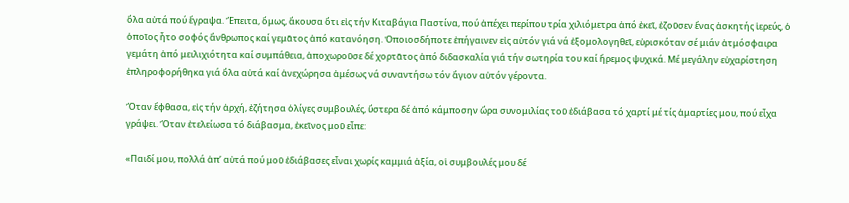ὅλα αὐτά πού ἔγραψα. Ἔπειτα, ὅμως, ἄκουσα ὅτι εἰς τήν Κιταβάγια Παστίνα, πού ἀπέχει περίπου τρία χιλιόμετρα ἀπό ἐκεῖ, ἐζοῦσεν ἕνας ἀσκητής ἱερεύς, ὁ ὁποῖος ἦτο σοφός ἄνθρωπος καί γεμᾶτος ἀπό κατανόηση. Ὁποιοσδήποτε ἐπήγαινεν εἰς αὐτόν γιά νά ἐξομολογηθεῖ, εὑρισκόταν σέ μιάν ἀτμόσφαιρα γεμάτη ἀπό μειλιχιότητα καί συμπάθεια, ἀποχωροῦσε δέ χορτᾶτος ἀπό διδασκαλία γιά τήν σωτηρία του καί ἤρεμος ψυχικά. Μέ μεγάλην εὐχαρίστηση ἐπληροφορήθηκα γιά ὅλα αὐτά καί ἀνεχώρησα ἀμέσως νά συναντήσω τόν ἄγιον αὐτόν γέροντα.

Ὅταν ἔφθασα, εἰς τήν ἀρχή, ἐζήτησα ὁλίγες συμβουλές, ὕστερα δέ ἀπό κάμποσην ὥρα συνομιλίας τοῦ ἐδιάβασα τό χαρτί μέ τίς ἁμαρτίες μου, πού εἶχα γράψει. Ὅταν ἐτελείωσα τό διάβασμα, ἐκεῖνος μοῦ εἶπε:

«Παιδί μου, πολλά ἀπ’ αὐτά πού μοῦ ἐδιάβασες εἶναι χωρίς καμμιά ἀξία, οἱ συμβουλές μου δέ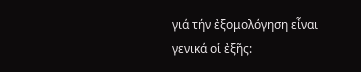γιά τήν ἐξομολόγηση εἶναι γενικά οἱ ἐξῆς: